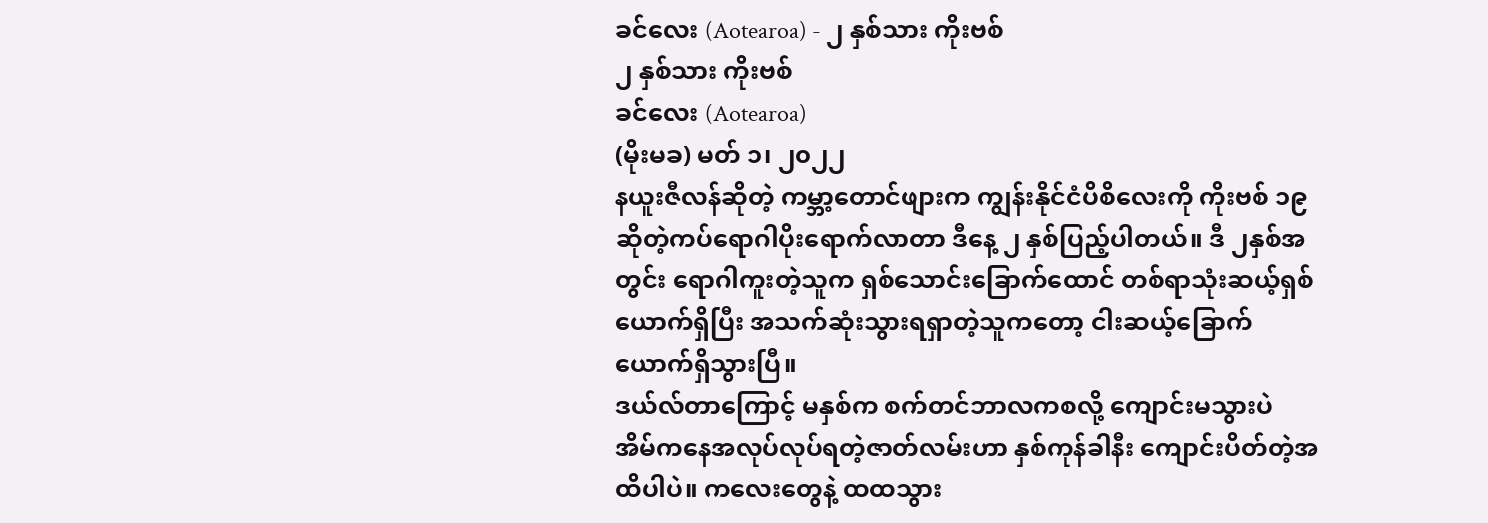ခင်လေး (Aotearoa) - ၂ နှစ်သား ကိုးဗစ်
၂ နှစ်သား ကိုးဗစ်
ခင်လေး (Aotearoa)
(မိုးမခ) မတ် ၁၊ ၂၀၂၂
နယူးဇီလန်ဆိုတဲ့ ကမ္ဘာ့တောင်ဖျားက ကျွန်းနိုင်ငံပိစိလေးကို ကိုးဗစ် ၁၉ ဆိုတဲ့ကပ်ရောဂါပိုးရောက်လာတာ ဒီနေ့ ၂ နှစ်ပြည့်ပါတယ်။ ဒီ ၂နှစ်အတွင်း ရောဂါကူးတဲ့သူက ရှစ်သောင်းခြောက်ထောင် တစ်ရာသုံးဆယ့်ရှစ်ယောက်ရှိပြီး အသက်ဆုံးသွားရရှာတဲ့သူကတော့ ငါးဆယ့်ခြောက်ယောက်ရှိသွားပြီ။
ဒယ်လ်တာကြောင့် မနှစ်က စက်တင်ဘာလကစလို့ ကျောင်းမသွားပဲ အိမ်ကနေအလုပ်လုပ်ရတဲ့ဇာတ်လမ်းဟာ နှစ်ကုန်ခါနီး ကျောင်းပိတ်တဲ့အထိပါပဲ။ ကလေးတွေနဲ့ ထထသွား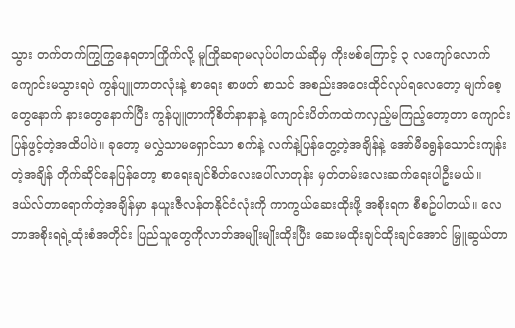သွား တက်တက်ကြွကြွနေရတာကြိုက်လို့ မူကြိုဆရာမလုပ်ပါတယ်ဆိုမှ ကိုးဗစ်ကြောင့် ၃ လကျော်လောက်ကျောင်းမသွားရပဲ ကွန်ပျူတာတလုံးနဲ့ စာရေး စာဖတ် စာသင် အစည်းအဝေးထိုင်လုပ်ရလေတော့ မျက်စေ့တွေနောက် နားတွေနောက်ပြီး ကွန်ပျူတာကိုစိတ်နာနာနဲ့ ကျောင်းပိတ်ကထဲကလှည့်မကြည့်တော့တာ ကျောင်းပြန်ဖွင့်တဲ့အထိပါပဲ။ ခုတော့ မလွှဲသာမရှောင်သာ စက်နဲ့ လက်နဲ့ပြန်တွေ့တဲ့အချိန်နဲ့ အော်မီခရွန်သောင်းကျန်းတဲ့အချိန် တိုက်ဆိုင်နေပြန်တော့ စာရေးချင်စိတ်လေးပေါ်လာတုန်း မှတ်တမ်းလေးဆက်ရေးပါဦးမယ်။
ဒယ်လ်တာရောက်တဲ့အချိန်မှာ နယူးဇီလန်တနိုင်ငံလုံးကို ကာကွယ်ဆေးထိုးဖို့ အစိုးရက စီစဥ်ပါတယ်။ လေဘာအစိုးရရဲ့ထုံးစံအတိုင်း ပြည်သူတွေကိုလာဘ်အမျိုးမျိုးထိုးပြီး ဆေးမထိုးချင်ထိုးချင်အောင် မြှူဆွယ်တာ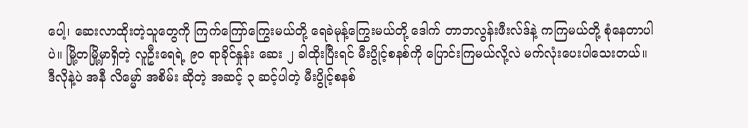ပေါ့၊ ဆေးလာထိုးတဲ့သူတွေကို ကြက်ကြော်ကြွေးမယ်တို့ ရေခဲမုန့်ကြွေးမယ်တို့ ဒေါက် တာဘလွန်းဖီးလ်ဒ်နဲ့ ကကြမယ်တို့ စုံနေတာပါပဲ။ မြို့တမြို့မှာရှိတဲ့ လူဦးရေရဲ့ ၉၀ ရာခိုင်နှုန်း ဆေး ၂ ခါထိုးပြီးရင် မီးပွိုင့်စနစ်ကို ပြောင်းကြမယ်လို့လဲ မက်လုံးပေးပါသေးတယ်။ ဒီလိုနဲ့ပဲ အနီ လိမ္မော် အစိမ်း ဆိုတဲ့ အဆင့် ၃ ဆင့်ပါတဲ့ မီးပွိုင့်စနစ်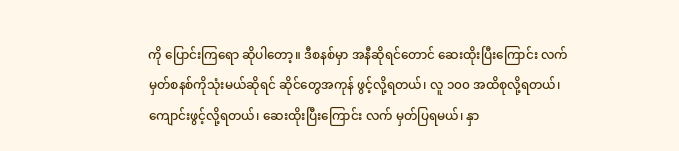ကို ပြောင်းကြရော ဆိုပါတော့။ ဒီစနစ်မှာ အနီဆိုရင်တောင် ဆေးထိုးပြီးကြောင်း လက်မှတ်စနစ်ကိုသုံးမယ်ဆိုရင် ဆိုင်တွေအကုန် ဖွင့်လို့ရတယ်၊ လူ ၁၀၀ အထိစုလို့ရတယ်၊ ကျောင်းဖွင့်လို့ရတယ်၊ ဆေးထိုးပြီးကြောင်း လက် မှတ်ပြရမယ်၊ နှာ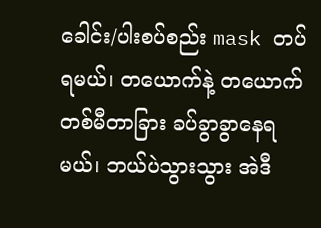ခေါင်း/ပါးစပ်စည်း mask တပ်ရမယ်၊ တယောက်နဲ့ တယောက် တစ်မီတာခြား ခပ်ခွာခွာနေရမယ်၊ ဘယ်ပဲသွားသွား အဲဒီ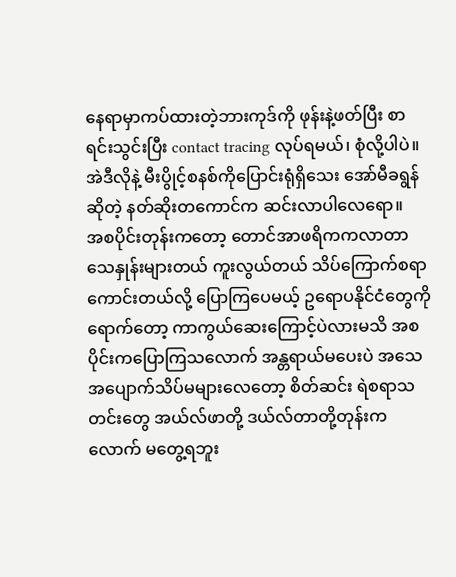နေရာမှာကပ်ထားတဲ့ဘားကုဒ်ကို ဖုန်းနဲ့ဖတ်ပြီး စာရင်းသွင်းပြီး contact tracing လုပ်ရမယ်၊ စုံလို့ပါပဲ။ အဲဒီလိုနဲ့ မီးပွိုင့်စနစ်ကိုပြောင်းရုံရှိသေး အော်မီခရွန်ဆိုတဲ့ နတ်ဆိုးတကောင်က ဆင်းလာပါလေရော။
အစပိုင်းတုန်းကတော့ တောင်အာဖရိကကလာတာ သေနှုန်းများတယ် ကူးလွယ်တယ် သိပ်ကြောက်စရာကောင်းတယ်လို့ ပြောကြပေမယ့် ဥရောပနိုင်ငံတွေကိုရောက်တော့ ကာကွယ်ဆေးကြောင့်ပဲလားမသိ အစပိုင်းကပြောကြသလောက် အန္တရာယ်မပေးပဲ အသေအပျောက်သိပ်မများလေတော့ စိတ်ဆင်း ရဲစရာသတင်းတွေ အယ်လ်ဖာတို့ ဒယ်လ်တာတို့တုန်းကလောက် မတွေ့ရဘူး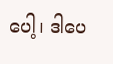ပေါ့၊ ဒါပေ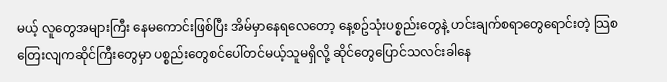မယ့် လူတွေအများကြီး နေမကောင်းဖြစ်ပြီး အိမ်မှာနေရလေတော့ နေ့စဥ်သုံးပစ္စည်းတွေနဲ့ ဟင်းချက်စရာတွေရောင်းတဲ့ သြစတြေးလျကဆိုင်ကြီးတွေမှာ ပစ္စည်းတွေစင်ပေါ်တင်မယ့်သူမရှိလို့ ဆိုင်တွေပြောင်သလင်းခါနေ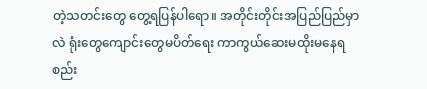တဲ့သတင်းတွေ တွေ့ရပြန်ပါရော။ အတိုင်းတိုင်းအပြည်ပြည်မှာလဲ ရုံးတွေကျောင်းတွေမပိတ်ရေး ကာကွယ်ဆေးမထိုးမနေရစည်း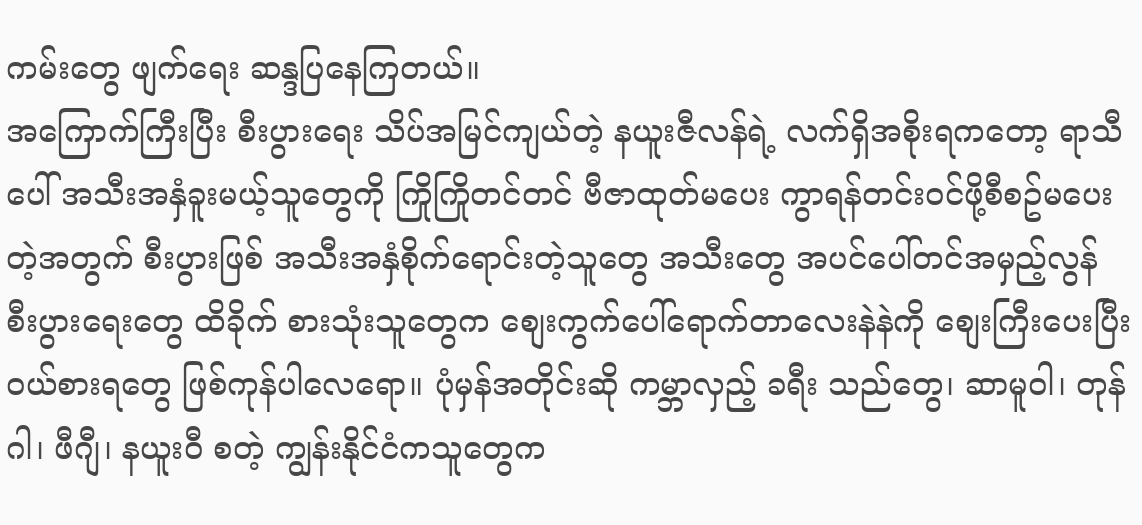ကမ်းတွေ ဖျက်ရေး ဆန္ဒပြနေကြတယ်။
အကြောက်ကြီးပြီး စီးပွားရေး သိပ်အမြင်ကျယ်တဲ့ နယူးဇီလန်ရဲ့ လက်ရှိအစိုးရကတော့ ရာသီပေါ် အသီးအနှံခူးမယ့်သူတွေကို ကြိုကြိုတင်တင် ဗီဇာထုတ်မပေး ကွာရန်တင်းဝင်ဖို့စီစဥ်မပေးတဲ့အတွက် စီးပွားဖြစ် အသီးအနှံစိုက်ရောင်းတဲ့သူတွေ အသီးတွေ အပင်ပေါ်တင်အမှည့်လွန် စီးပွားရေးတွေ ထိခိုက် စားသုံးသူတွေက စျေးကွက်ပေါ်ရောက်တာလေးနဲနဲကို စျေးကြီးပေးပြီး ဝယ်စားရတွေ ဖြစ်ကုန်ပါလေရော။ ပုံမှန်အတိုင်းဆို ကမ္ဘာလှည့် ခရီး သည်တွေ၊ ဆာမူဝါ၊ တုန်ဂါ၊ ဖီဂျီ၊ နယူးဝီ စတဲ့ ကျွန်းနိုင်ငံကသူတွေက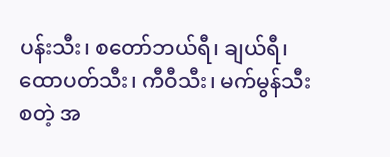ပန်းသီး၊ စတော်ဘယ်ရီ၊ ချယ်ရီ၊ ထောပတ်သီး၊ ကီဝီသီး၊ မက်မွန်သီး စတဲ့ အ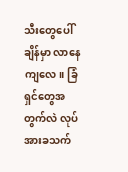သီးတွေပေါ်ချိန်မှာ လာနေကျလေ။ ခြံရှင်တွေအတွက်လဲ လုပ်အားခသက်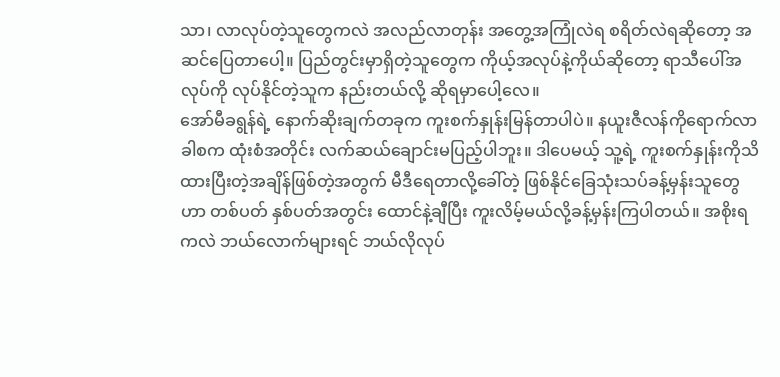သာ၊ လာလုပ်တဲ့သူတွေကလဲ အလည်လာတုန်း အတွေ့အကြုံလဲရ စရိတ်လဲရဆိုတော့ အဆင်ပြေတာပေါ့။ ပြည်တွင်းမှာရှိတဲ့သူတွေက ကိုယ့်အလုပ်နဲ့ကိုယ်ဆိုတော့ ရာသီပေါ်အလုပ်ကို လုပ်နိုင်တဲ့သူက နည်းတယ်လို့ ဆိုရမှာပေါ့လေ။
အော်မီခရွန်ရဲ့ နောက်ဆိုးချက်တခုက ကူးစက်နှုန်းမြန်တာပါပဲ။ နယူးဇီလန်ကိုရောက်လာခါစက ထုံးစံအတိုင်း လက်ဆယ်ချောင်းမပြည့်ပါဘူး။ ဒါပေမယ့် သူ့ရဲ့ ကူးစက်နှုန်းကိုသိထားပြီးတဲ့အချိန်ဖြစ်တဲ့အတွက် မီဒီရေတာလို့ခေါ်တဲ့ ဖြစ်နိုင်ခြေသုံးသပ်ခန့်မှန်းသူတွေဟာ တစ်ပတ် နှစ်ပတ်အတွင်း ထောင်နဲ့ချီပြီး ကူးလိမ့်မယ်လို့ခန့်မှန်းကြပါတယ်။ အစိုးရကလဲ ဘယ်လောက်များရင် ဘယ်လိုလုပ်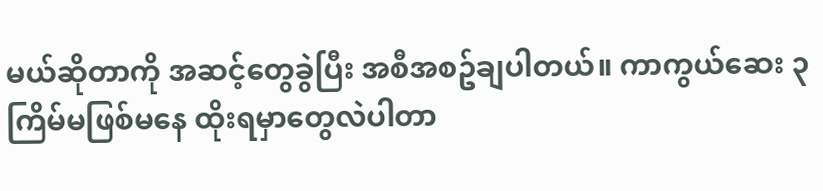မယ်ဆိုတာကို အဆင့်တွေခွဲပြီး အစီအစဥ်ချပါတယ်။ ကာကွယ်ဆေး ၃ ကြိမ်မဖြစ်မနေ ထိုးရမှာတွေလဲပါတာ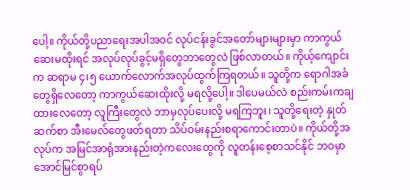ပေါ့။ ကိုယ်တို့ပညာရေးအပါအဝင် လုပ်ငန်းခွင်အတော်များများမှာ ကာကွယ်ဆေးမထိုးရင် အလုပ်လုပ်ခွင့်မရှိတွေဘာတွေလဲ ဖြစ်လာတယ်။ ကိုယ့်ကျောင်းက ဆရာမ ၄၊၅ ယောက်လောက်အလုပ်ထွက်ကြရတယ်။ သူတို့က ရောဂါအခံတွေရှိလေတော့ ကာကွယ်ဆေးထိုးလို့ မရလို့ပေါ့။ ဒါပေမယ်လဲ စည်းကမ်းကချထားလေတော့ လူကြီးတွေလဲ ဘာမှလုပ်ပေးလို့ မရကြဘူး၊ သူတို့ရေးတဲ့ နှုတ်ဆက်စာ အီးမေလ်တွေဖတ်ရတာ သိပ်ဝမ်းနည်းစရာကောင်းတာပဲ။ ကိုယ်တို့အလုပ်က အမြင်အာရုံအားနည်းတဲ့ကလေးတွေကို လူတန်းစေ့စာသင်နိုင် ဘဝမှာအောင်မြင်စွာရပ်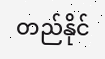တည်နိုင်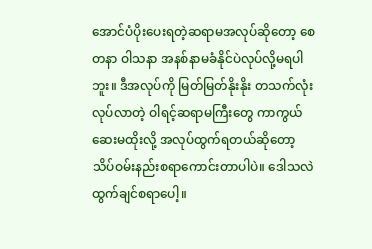အောင်ပံပိုးပေးရတဲ့ဆရာမအလုပ်ဆိုတော့ စေတနာ ဝါသနာ အနစ်နာမခံနိုင်ပဲလုပ်လို့မရပါဘူး။ ဒီအလုပ်ကို မြတ်မြတ်နိုးနိုး တသက်လုံးလုပ်လာတဲ့ ဝါရင့်ဆရာမကြီးတွေ ကာကွယ်ဆေးမထိုးလို့ အလုပ်ထွက်ရတယ်ဆိုတော့ သိပ်ဝမ်းနည်းစရာကောင်းတာပါပဲ။ ဒေါသလဲ ထွက်ချင်စရာပေါ့။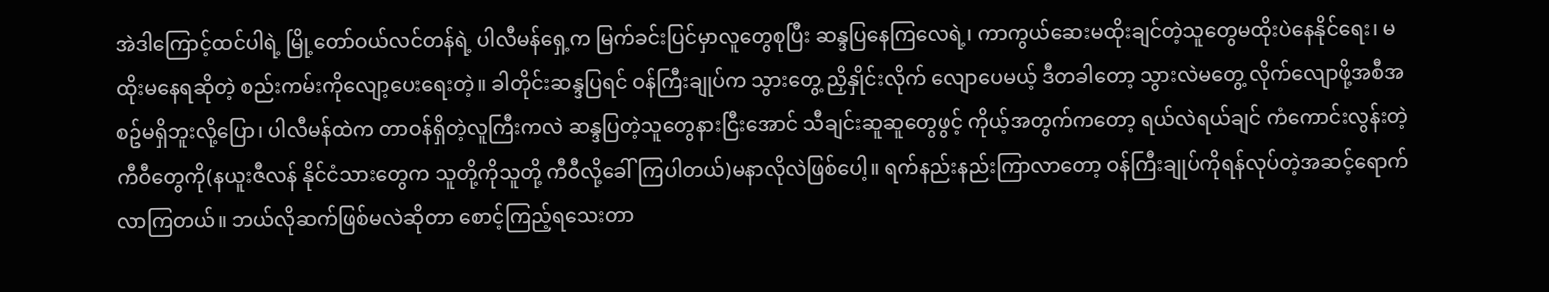အဲဒါကြောင့်ထင်ပါရဲ့ မြို့တော်ဝယ်လင်တန်ရဲ့ ပါလီမန်ရှေ့က မြက်ခင်းပြင်မှာလူတွေစုပြီး ဆန္ဒပြနေကြလေရဲ့၊ ကာကွယ်ဆေးမထိုးချင်တဲ့သူတွေမထိုးပဲနေနိုင်ရေး၊ မထိုးမနေရဆိုတဲ့ စည်းကမ်းကိုလျော့ပေးရေးတဲ့။ ခါတိုင်းဆန္ဒပြရင် ဝန်ကြီးချုပ်က သွားတွေ့ ညှိနှိုင်းလိုက် လျောပေမယ့် ဒီတခါတော့ သွားလဲမတွေ့ လိုက်လျောဖို့အစီအစဥ်မရှိဘူးလို့ပြော၊ ပါလီမန်ထဲက တာဝန်ရှိတဲ့လူကြီးကလဲ ဆန္ဒပြတဲ့သူတွေနားငြီးအောင် သီချင်းဆူဆူတွေဖွင့် ကိုယ့်အတွက်ကတော့ ရယ်လဲရယ်ချင် ကံကောင်းလွန်းတဲ့ ကီဝီတွေကို(နယူးဇီလန် နိုင်ငံသားတွေက သူတို့ကိုသူတို့ ကီဝီလို့ခေါ်ကြပါတယ်)မနာလိုလဲဖြစ်ပေါ့။ ရက်နည်းနည်းကြာလာတော့ ဝန်ကြီးချုပ်ကိုရန်လုပ်တဲ့အဆင့်ရောက်လာကြတယ်။ ဘယ်လိုဆက်ဖြစ်မလဲဆိုတာ စောင့်ကြည့်ရသေးတာ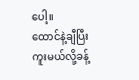ပေါ့။
ထောင်နဲ့ချီပြီးကူးမယ်လို့ခန့်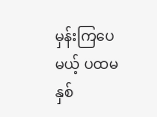မှန်းကြပေမယ့် ပထမနှစ်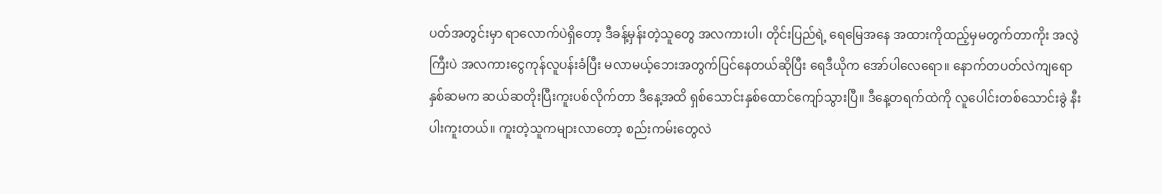ပတ်အတွင်းမှာ ရာလောက်ပဲရှိတော့ ဒီခန့်မှန်းတဲ့သူတွေ အလကားပါ၊ တိုင်းပြည်ရဲ့ ရေမြေအနေ အထားကိုထည့်မှမတွက်တာကိုး အလွဲကြီးပဲ အလကားငွေကုန်လူပန်းခံပြီး မလာမယ့်ဘေးအတွက်ပြင်နေတယ်ဆိုပြီး ရေဒီယိုက အော်ပါလေရော။ နောက်တပတ်လဲကျရော နှစ်ဆမက ဆယ်ဆတိုးပြီးကူးပစ်လိုက်တာ ဒီနေ့အထိ ရှစ်သောင်းနှစ်ထောင်ကျော်သွားပြီ။ ဒီနေ့တရက်ထဲကို လူပေါင်းတစ်သောင်းခွဲ နီးပါးကူးတယ်။ ကူးတဲ့သူကများလာတော့ စည်းကမ်းတွေလဲ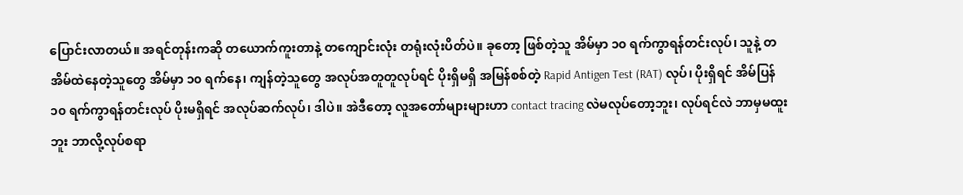ပြောင်းလာတယ်။ အရင်တုန်းကဆို တယောက်ကူးတာနဲ့ တကျောင်းလုံး တရုံးလုံးပိတ်ပဲ။ ခုတော့ ဖြစ်တဲ့သူ အိမ်မှာ ၁၀ ရက်ကွာရန်တင်းလုပ်၊ သူနဲ့ တအိမ်ထဲနေတဲ့သူတွေ အိမ်မှာ ၁၀ ရက်နေ၊ ကျန်တဲ့သူတွေ အလုပ်အတူတူလုပ်ရင် ပိုးရှိမရှိ အမြန်စစ်တဲ့ Rapid Antigen Test (RAT) လုပ်၊ ပိုးရှိရင် အိမ်ပြန် ၁၀ ရက်ကွာရန်တင်းလုပ် ပိုးမရှိရင် အလုပ်ဆက်လုပ်၊ ဒါပဲ။ အဲဒီတော့ လူအတော်များများဟာ contact tracing လဲမလုပ်တော့ဘူး၊ လုပ်ရင်လဲ ဘာမှမထူးဘူး ဘာလို့လုပ်စရာ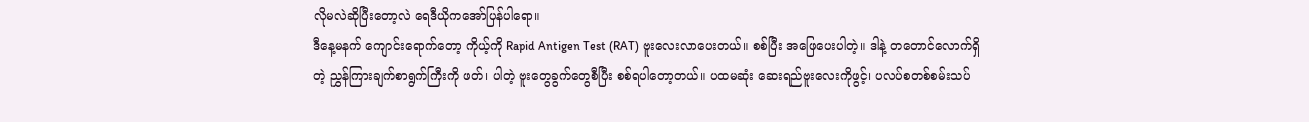လိုမလဲဆိုပြီးတော့လဲ ရေဒီယိုကအော်ပြန်ပါရော။
ဒီနေ့မနက် ကျောင်းရောက်တော့ ကိုယ့်ကို Rapid Antigen Test (RAT) ဗူးလေးလာပေးတယ်။ စစ်ပြီး အဖြေပေးပါတဲ့။ ဒါနဲ့ တတောင်လောက်ရှိတဲ့ ညွှန်ကြားချက်စာရွက်ကြီးကို ဖတ်၊ ပါတဲ့ ဗူးတွေခွက်တွေစီပြီး စစ်ရပါတော့တယ်။ ပထမဆုံး ဆေးရည်ဗူးလေးကိုဖွင့်၊ ပလပ်စတစ်စမ်းသပ်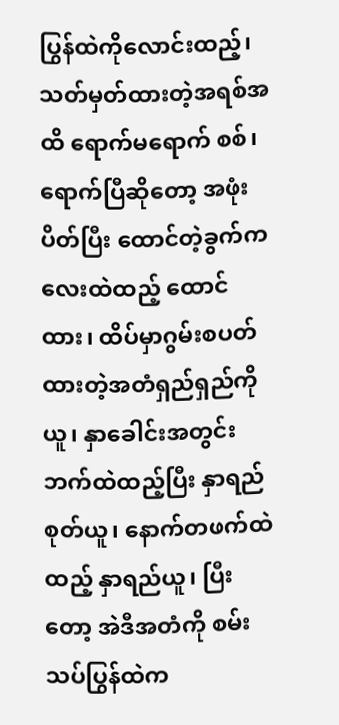ပြွန်ထဲကိုလောင်းထည့်၊ သတ်မှတ်ထားတဲ့အရစ်အထိ ရောက်မရောက် စစ်၊ ရောက်ပြီဆိုတော့ အဖုံးပိတ်ပြီး ထောင်တဲ့ခွက်ကလေးထဲထည့် ထောင်ထား၊ ထိပ်မှာဂွမ်းစပတ်ထားတဲ့အတံရှည်ရှည်ကိုယူ၊ နှာခေါင်းအတွင်းဘက်ထဲထည့်ပြီး နှာရည်စုတ်ယူ၊ နောက်တဖက်ထဲထည့် နှာရည်ယူ၊ ပြီးတော့ အဲဒီအတံကို စမ်းသပ်ပြွန်ထဲက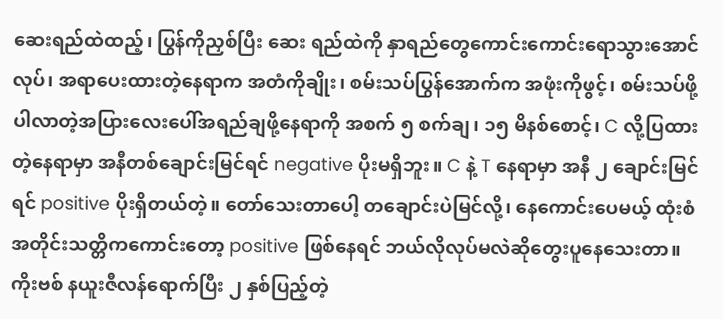ဆေးရည်ထဲထည့်၊ ပြွန်ကိုညှစ်ပြီး ဆေး ရည်ထဲကို နှာရည်တွေကောင်းကောင်းရောသွားအောင်လုပ်၊ အရာပေးထားတဲ့နေရာက အတံကိုချိုး၊ စမ်းသပ်ပြွန်အောက်က အဖုံးကိုဖွင့်၊ စမ်းသပ်ဖို့ပါလာတဲ့အပြားလေးပေါ်အရည်ချဖို့နေရာကို အစက် ၅ စက်ချ၊ ၁၅ မိနစ်စောင့်၊ C လို့ပြထားတဲ့နေရာမှာ အနီတစ်ချောင်းမြင်ရင် negative ပိုးမရှိဘူး။ C နဲ့ T နေရာမှာ အနီ ၂ ချောင်းမြင်ရင် positive ပိုးရှိတယ်တဲ့။ တော်သေးတာပေါ့ တချောင်းပဲမြင်လို့၊ နေကောင်းပေမယ့် ထုံးစံအတိုင်းသတ္တိကကောင်းတော့ positive ဖြစ်နေရင် ဘယ်လိုလုပ်မလဲဆိုတွေးပူနေသေးတာ။ ကိုးဗစ် နယူးဇီလန်ရောက်ပြီး ၂ နှစ်ပြည့်တဲ့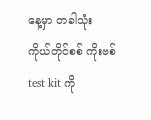နေ့မှာ တခါသုံး ကိုယ်တိုင်စစ် ကိုးဗစ် test kit ကို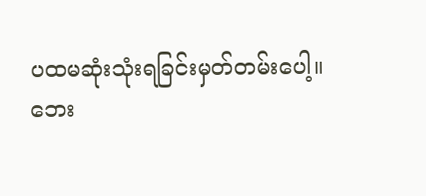ပထမဆုံးသုံးရခြင်းမှတ်တမ်းပေါ့။
ဘေး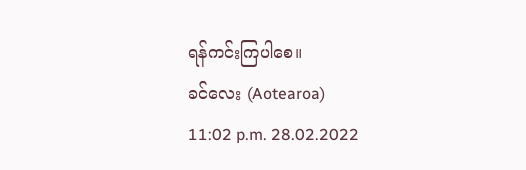ရန်ကင်းကြပါစေ။
ခင်လေး (Aotearoa)
11:02 p.m. 28.02.2022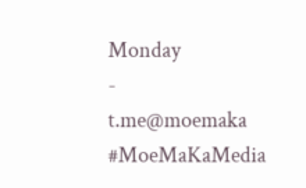Monday
-
t.me@moemaka
#MoeMaKaMedia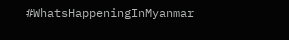#WhatsHappeningInMyanmar